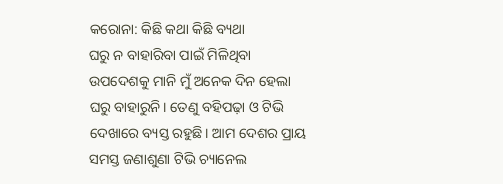କରୋନା: କିଛି କଥା କିଛି ବ୍ୟଥା
ଘରୁ ନ ବାହାରିବା ପାଇଁ ମିଳିଥିବା ଉପଦେଶକୁ ମାନି ମୁଁ ଅନେକ ଦିନ ହେଲା ଘରୁ ବାହାରୁନି। ତେଣୁ ବହିପଢ଼ା ଓ ଟିଭି ଦେଖାରେ ବ୍ୟସ୍ତ ରହୁଛି। ଆମ ଦେଶର ପ୍ରାୟ ସମସ୍ତ ଜଣାଶୁଣା ଟିଭି ଚ୍ୟାନେଲ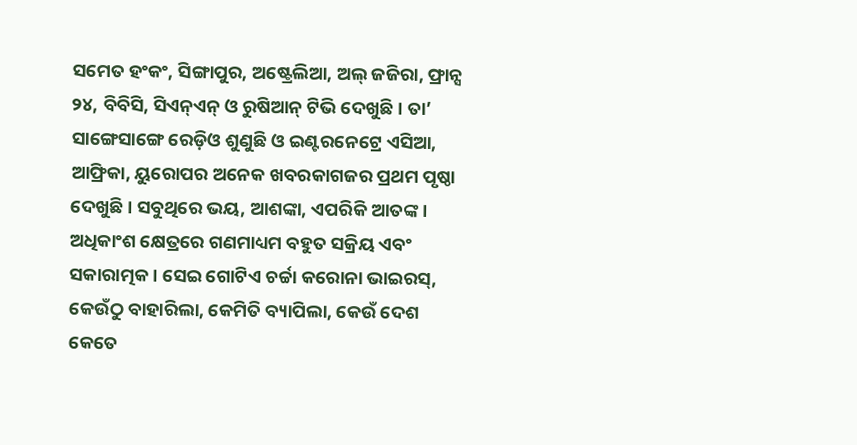ସମେତ ହଂକଂ, ସିଙ୍ଗାପୁର, ଅଷ୍ଟ୍ରେଲିଆ, ଅଲ୍ ଜଜିରା, ଫ୍ରାନ୍ସ ୨୪, ବିବିସି, ସିଏନ୍ଏନ୍ ଓ ରୁଷିଆନ୍ ଟିଭି ଦେଖୁଛି। ତା’ ସାଙ୍ଗେସାଙ୍ଗେ ରେଡ଼ିଓ ଶୁଣୁଛି ଓ ଇଣ୍ଟରନେଟ୍ରେ ଏସିଆ, ଆଫ୍ରିକା, ୟୁରୋପର ଅନେକ ଖବରକାଗଜର ପ୍ରଥମ ପୃଷ୍ଠା ଦେଖୁଛି। ସବୁଥିରେ ଭୟ, ଆଶଙ୍କା, ଏପରିକି ଆତଙ୍କ। ଅଧିକାଂଶ କ୍ଷେତ୍ରରେ ଗଣମାଧ୍ୟମ ବହୁତ ସକ୍ରିୟ ଏବଂ ସକାରାତ୍ମକ। ସେଇ ଗୋଟିଏ ଚର୍ଚ୍ଚା କରୋନା ଭାଇରସ୍, କେଉଁଠୁ ବାହାରିଲା, କେମିତି ବ୍ୟାପିଲା, କେଉଁ ଦେଶ କେତେ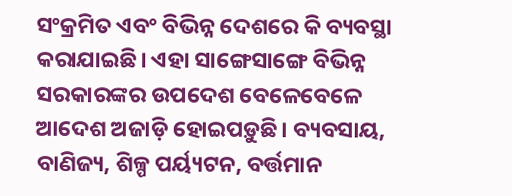ସଂକ୍ରମିତ ଏବଂ ବିଭିନ୍ନ ଦେଶରେ କି ବ୍ୟବସ୍ଥା କରାଯାଇଛି। ଏହା ସାଙ୍ଗେସାଙ୍ଗେ ବିଭିନ୍ନ ସରକାରଙ୍କର ଉପଦେଶ ବେଳେବେଳେ ଆଦେଶ ଅଜାଡ଼ି ହୋଇପଡ଼ୁଛି। ବ୍ୟବସାୟ, ବାଣିଜ୍ୟ, ଶିଳ୍ପ ପର୍ୟ୍ୟଟନ, ବର୍ତ୍ତମାନ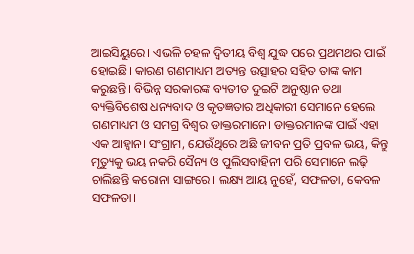ଆଇସିୟୁରେ। ଏଭଳି ଚହଳ ଦ୍ବିତୀୟ ବିଶ୍ବ ଯୁଦ୍ଧ ପରେ ପ୍ରଥମଥର ପାଇଁ ହୋଇଛି। କାରଣ ଗଣମାଧ୍ୟମ ଅତ୍ୟନ୍ତ ଉତ୍ସାହର ସହିତ ତାଙ୍କ କାମ କରୁଛନ୍ତି। ବିଭିନ୍ନ ସରକାରଙ୍କ ବ୍ୟତୀତ ଦୁଇଟି ଅନୁଷ୍ଠାନ ତଥା ବ୍ୟକ୍ତିବିଶେଷ ଧନ୍ୟବାଦ ଓ କୃତଜ୍ଞତାର ଅଧିକାରୀ ସେମାନେ ହେଲେ ଗଣମାଧ୍ୟମ ଓ ସମଗ୍ର ବିଶ୍ବର ଡାକ୍ତରମାନେ। ଡାକ୍ତରମାନଙ୍କ ପାଇଁ ଏହା ଏକ ଆହ୍ବାନ। ସଂଗ୍ରାମ, ଯେଉଁଥିରେ ଅଛି ଜୀବନ ପ୍ରତି ପ୍ରବଳ ଭୟ, କିନ୍ତୁ ମୃତ୍ୟୁକୁ ଭୟ ନକରି ସୈନ୍ୟ ଓ ପୁଲିସବାହିନୀ ପରି ସେମାନେ ଲଢ଼ି ଚାଲିଛନ୍ତି କରୋନା ସାଙ୍ଗରେ। ଲକ୍ଷ୍ୟ ଆୟ ନୁହେଁ, ସଫଳତା, କେବଳ ସଫଳତା।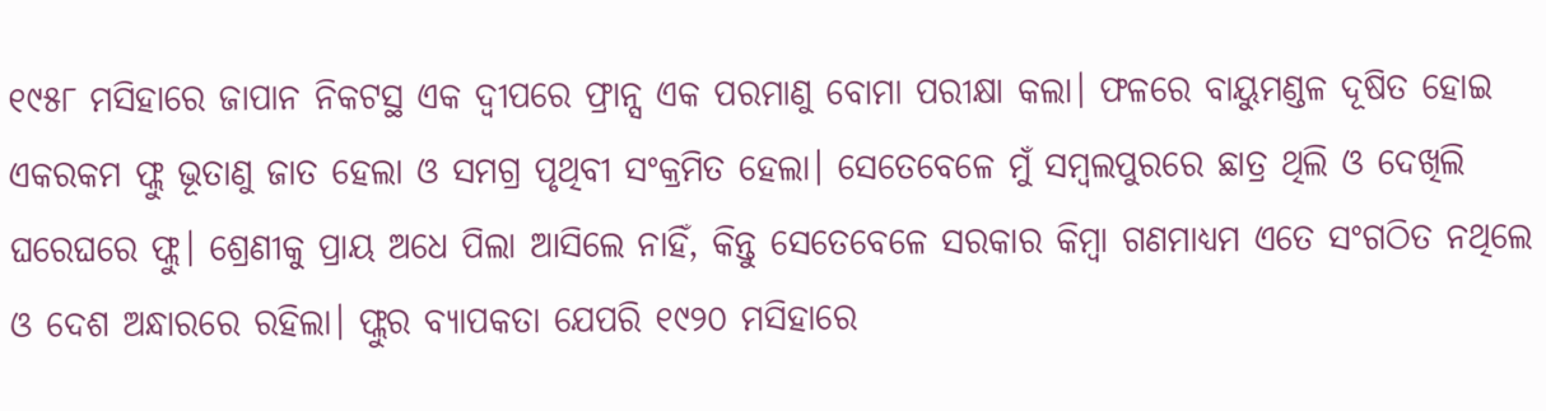୧୯୫୮ ମସିହାରେ ଜାପାନ ନିକଟସ୍ଥ ଏକ ଦ୍ବୀପରେ ଫ୍ରାନ୍ସ ଏକ ପରମାଣୁ ବୋମା ପରୀକ୍ଷା କଲା। ଫଳରେ ବାୟୁମଣ୍ଡଳ ଦୂଷିତ ହୋଇ ଏକରକମ ଫ୍ଲୁ ଭୂତାଣୁ ଜାତ ହେଲା ଓ ସମଗ୍ର ପୃଥିବୀ ସଂକ୍ରମିତ ହେଲା। ସେତେବେଳେ ମୁଁ ସମ୍ବଲପୁରରେ ଛାତ୍ର ଥିଲି ଓ ଦେଖିଲି ଘରେଘରେ ଫ୍ଲୁ। ଶ୍ରେଣୀକୁ ପ୍ରାୟ ଅଧେ ପିଲା ଆସିଲେ ନାହିଁ, କିନ୍ତୁ ସେତେବେଳେ ସରକାର କିମ୍ବା ଗଣମାଧ୍ୟମ ଏତେ ସଂଗଠିତ ନଥିଲେ ଓ ଦେଶ ଅନ୍ଧାରରେ ରହିଲା। ଫ୍ଲୁର ବ୍ୟାପକତା ଯେପରି ୧୯୨୦ ମସିହାରେ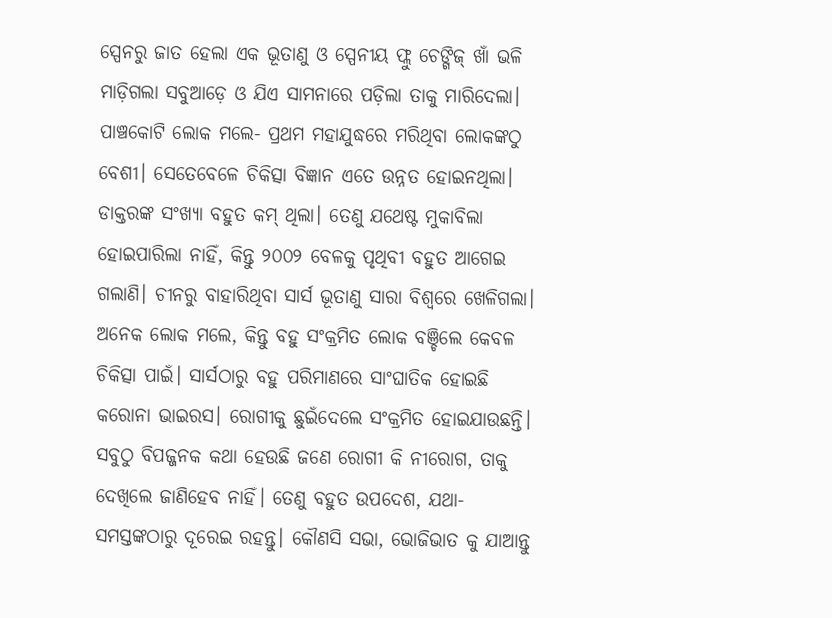ସ୍ପେନରୁ ଜାତ ହେଲା ଏକ ଭୂତାଣୁ ଓ ସ୍ପେନୀୟ ଫ୍ଲୁ ଚେଙ୍ଗିଜ୍ ଖାଁ ଭଳି ମାଡ଼ିଗଲା ସବୁଆଡ଼େ ଓ ଯିଏ ସାମନାରେ ପଡ଼ିଲା ତାକୁ ମାରିଦେଲା। ପାଞ୍ଚକୋଟି ଲୋକ ମଲେ- ପ୍ରଥମ ମହାଯୁଦ୍ଧରେ ମରିଥିବା ଲୋକଙ୍କଠୁ ବେଶୀ। ସେତେବେଳେ ଚିକିତ୍ସା ବିଜ୍ଞାନ ଏତେ ଉନ୍ନତ ହୋଇନଥିଲା। ଡାକ୍ତରଙ୍କ ସଂଖ୍ୟା ବହୁତ କମ୍ ଥିଲା। ତେଣୁ ଯଥେଷ୍ଟ ମୁକାବିଲା ହୋଇପାରିଲା ନାହିଁ, କିନ୍ତୁ ୨୦୦୨ ବେଳକୁ ପୃଥିବୀ ବହୁତ ଆଗେଇ ଗଲାଣି। ଚୀନରୁ ବାହାରିଥିବା ସାର୍ସ ଭୂତାଣୁ ସାରା ବିଶ୍ବରେ ଖେଳିଗଲା। ଅନେକ ଲୋକ ମଲେ, କିନ୍ତୁ ବହୁ ସଂକ୍ରମିତ ଲୋକ ବଞ୍ଚିଲେ କେବଳ ଚିକିତ୍ସା ପାଇଁ। ସାର୍ସଠାରୁ ବହୁ ପରିମାଣରେ ସାଂଘାତିକ ହୋଇଛି କରୋନା ଭାଇରସ। ରୋଗୀକୁ ଛୁଇଁଦେଲେ ସଂକ୍ରମିତ ହୋଇଯାଉଛନ୍ତି। ସବୁଠୁ ବିପଜ୍ଜନକ କଥା ହେଉଛି ଜଣେ ରୋଗୀ କି ନୀରୋଗ, ତାକୁ ଦେଖିଲେ ଜାଣିହେବ ନାହିଁ। ତେଣୁ ବହୁତ ଉପଦେଶ, ଯଥା- ସମସ୍ତଙ୍କଠାରୁ ଦୂରେଇ ରହନ୍ତୁ। କୌଣସି ସଭା, ଭୋଜିଭାତ କୁ ଯାଆନ୍ତୁ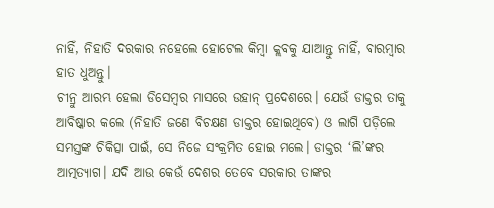ନାହିଁ, ନିହାତି ଦରକାର ନହେଲେ ହୋଟେଲ କିମ୍ବା କ୍ଲବକୁ ଯାଆନ୍ତୁ ନାହିଁ, ବାରମ୍ବାର ହାତ ଧୁଅନ୍ତୁ।
ଚୀନ୍ରୁ ଆରମ୍ଭ ହେଲା ଡିସେମ୍ବର ମାସରେ ଉହାନ୍ ପ୍ରଦେଶରେ। ଯେଉଁ ଡାକ୍ତର ତାକୁ ଆବିଷ୍କାର କଲେ (ନିହାତି ଜଣେ ବିଚକ୍ଷଣ ଡାକ୍ତର ହୋଇଥିବେ) ଓ ଲାଗି ପଡ଼ିଲେ ସମସ୍ତଙ୍କ ଚିକିତ୍ସା ପାଇଁ, ସେ ନିଜେ ସଂକ୍ରମିତ ହୋଇ ମଲେ। ଡାକ୍ତର ‘ଲି’ଙ୍କର ଆତ୍ମତ୍ୟାଗ। ଯଦି ଆଉ କେଉଁ ଦେଶର ତେବେ ସରକାର ତାଙ୍କର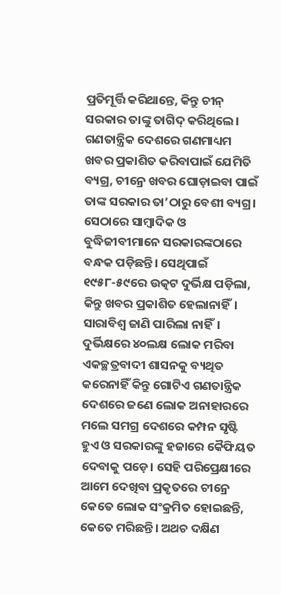ପ୍ରତିମୂର୍ତ୍ତି କରିଥାନ୍ତେ, କିନ୍ତୁ ଚୀନ୍ ସରକାର ତାଙ୍କୁ ତାଗିଦ୍ କରିଥିଲେ। ଗଣତାନ୍ତ୍ରିକ ଦେଶରେ ଗଣମାଧ୍ୟମ ଖବର ପ୍ରକାଶିତ କରିବାପାଇଁ ଯେମିତି ବ୍ୟଗ୍ର, ଚୀନ୍ରେ ଖବର ଘୋଡ଼ାଇବା ପାଇଁ ତାଙ୍କ ସରକାର ତା’ଠାରୁ ବେଶୀ ବ୍ୟଗ୍ର। ସେଠାରେ ସାମ୍ବାଦିକ ଓ ବୁଦ୍ଧିଜୀବୀମାନେ ସରକାରଙ୍କଠାରେ ବନ୍ଧକ ପଡ଼ିଛନ୍ତି। ସେଥିପାଇଁ ୧୯୫୮-୫୯ରେ ଉତ୍କଟ ଦୁର୍ଭିକ୍ଷ ପଡ଼ିଲା, କିନ୍ତୁ ଖବର ପ୍ରକାଶିତ ହେଲାନାହିଁ। ସାରାବିଶ୍ବ ଜାଣି ପାରିଲା ନାହିଁ। ଦୁର୍ଭିକ୍ଷରେ ୪୦ଲକ୍ଷ ଲୋକ ମରିବା ଏକଚ୍ଛତ୍ରବାଦୀ ଶାସନକୁ ବ୍ୟଥିତ କରେନାହିଁ କିନ୍ତୁ ଗୋଟିଏ ଗଣତାନ୍ତ୍ରିକ ଦେଶରେ ଜଣେ ଲୋକ ଅନାହାରରେ ମଲେ ସମଗ୍ର ଦେଶରେ କମ୍ପନ ସୃଷ୍ଟି ହୁଏ ଓ ସରକାରଙ୍କୁ ହଜାରେ କୈଫିୟତ ଦେବାକୁ ପଡ଼େ। ସେହି ପରିପ୍ରେକ୍ଷୀରେ ଆମେ ଦେଖିବା ପ୍ରକୃତରେ ଚୀନ୍ରେ କେତେ ଲୋକ ସଂକ୍ରମିତ ହୋଇଛନ୍ତି, କେତେ ମରିଛନ୍ତି। ଅଥଚ ଦକ୍ଷିଣ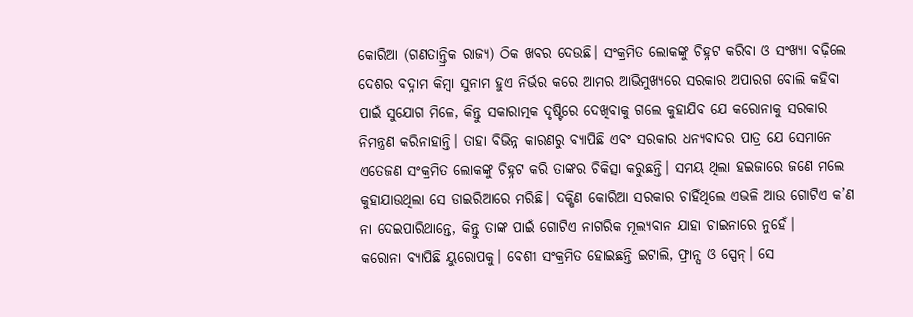କୋରିଆ (ଗଣତାନ୍ତ୍ରିକ ରାଜ୍ୟ) ଠିକ ଖବର ଦେଉଛି। ସଂକ୍ରମିତ ଲୋକଙ୍କୁ ଚିହ୍ନଟ କରିବା ଓ ସଂଖ୍ୟା ବଢ଼ିଲେ ଦେଶର ବଦ୍ନାମ କିମ୍ବା ସୁନାମ ହୁଏ ନିର୍ଭର କରେ ଆମର ଆଭିମୁଖ୍ୟରେ ସରକାର ଅପାରଗ ବୋଲି କହିବା ପାଇଁ ସୁଯୋଗ ମିଳେ, କିନ୍ତୁ ସକାରାତ୍ମକ ଦୃଷ୍ଟିରେ ଦେଖିବାକୁ ଗଲେ କୁହାଯିବ ଯେ କରୋନାକୁ ସରକାର ନିମନ୍ତ୍ରଣ କରିନାହାନ୍ତି। ତାହା ବିଭିନ୍ନ କାରଣରୁ ବ୍ୟାପିଛି ଏବଂ ସରକାର ଧନ୍ୟବାଦର ପାତ୍ର ଯେ ସେମାନେ ଏତେଜଣ ସଂକ୍ରମିତ ଲୋକଙ୍କୁ ଚିହ୍ନଟ କରି ତାଙ୍କର ଚିକିତ୍ସା କରୁଛନ୍ତି। ସମୟ ଥିଲା ହଇଜାରେ ଜଣେ ମଲେ କୁହାଯାଉଥିଲା ସେ ଡାଇରିଆରେ ମରିଛି। ଦକ୍ଷିଣ କୋରିଆ ସରକାର ଚାହିଁଥିଲେ ଏଭଳି ଆଉ ଗୋଟିଏ କ’ଣ ନା ଦେଇପାରିଥାନ୍ତେ, କିନ୍ତୁ ତାଙ୍କ ପାଇଁ ଗୋଟିଏ ନାଗରିକ ମୂଲ୍ୟବାନ ଯାହା ଚାଇନାରେ ନୁହେଁ।
କରୋନା ବ୍ୟାପିଛି ୟୁରୋପକୁ। ବେଶୀ ସଂକ୍ରମିତ ହୋଇଛନ୍ତି ଇଟାଲି, ଫ୍ରାନ୍ସ ଓ ସ୍ପେନ୍। ସେ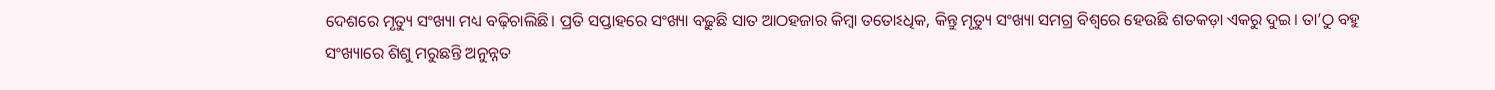ଦେଶରେ ମୃତ୍ୟୁ ସଂଖ୍ୟା ମଧ୍ୟ ବଢ଼ିଚାଲିଛି। ପ୍ରତି ସପ୍ତାହରେ ସଂଖ୍ୟା ବଢ଼ୁଛି ସାତ ଆଠହଜାର କିମ୍ବା ତତୋଽଧିକ, କିନ୍ତୁ ମୃତ୍ୟୁ ସଂଖ୍ୟା ସମଗ୍ର ବିଶ୍ବରେ ହେଉଛି ଶତକଡ଼ା ଏକରୁ ଦୁଇ। ତା’ଠୁ ବହୁ ସଂଖ୍ୟାରେ ଶିଶୁ ମରୁଛନ୍ତି ଅନୁନ୍ନତ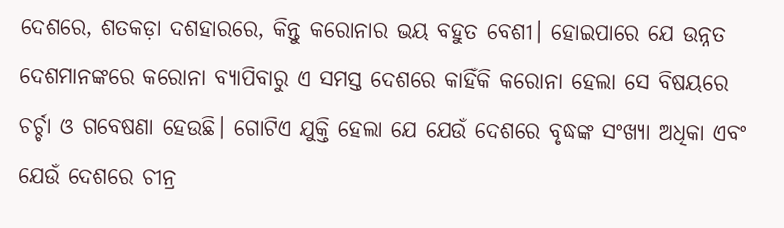ଦେଶରେ, ଶତକଡ଼ା ଦଶହାରରେ, କିନ୍ତୁ କରୋନାର ଭୟ ବହୁତ ବେଶୀ। ହୋଇପାରେ ଯେ ଉନ୍ନତ ଦେଶମାନଙ୍କରେ କରୋନା ବ୍ୟାପିବାରୁ ଏ ସମସ୍ତ ଦେଶରେ କାହିଁକି କରୋନା ହେଲା ସେ ବିଷୟରେ ଚର୍ଚ୍ଚା ଓ ଗବେଷଣା ହେଉଛି। ଗୋଟିଏ ଯୁକ୍ତି ହେଲା ଯେ ଯେଉଁ ଦେଶରେ ବୃଦ୍ଧଙ୍କ ସଂଖ୍ୟା ଅଧିକା ଏବଂ ଯେଉଁ ଦେଶରେ ଚୀନ୍ର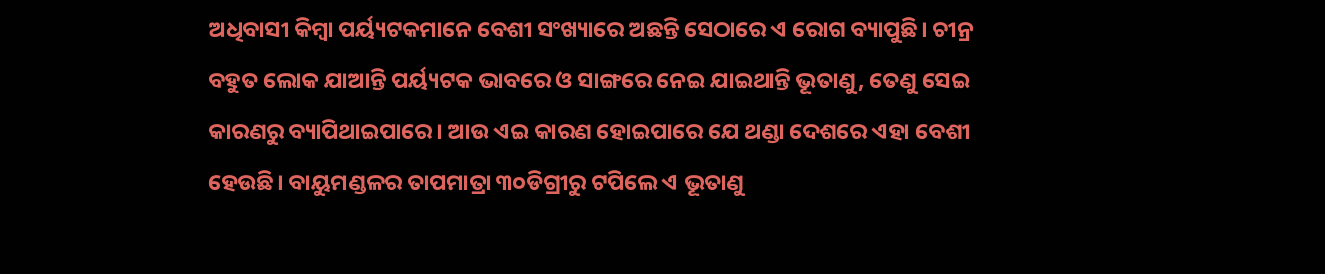ଅଧିବାସୀ କିମ୍ବା ପର୍ୟ୍ୟଟକମାନେ ବେଶୀ ସଂଖ୍ୟାରେ ଅଛନ୍ତି ସେଠାରେ ଏ ରୋଗ ବ୍ୟାପୁଛି। ଚୀନ୍ର ବହୁତ ଲୋକ ଯାଆନ୍ତି ପର୍ୟ୍ୟଟକ ଭାବରେ ଓ ସାଙ୍ଗରେ ନେଇ ଯାଇଥାନ୍ତି ଭୂତାଣୁ, ତେଣୁ ସେଇ କାରଣରୁ ବ୍ୟାପିଥାଇପାରେ। ଆଉ ଏଇ କାରଣ ହୋଇପାରେ ଯେ ଥଣ୍ଡା ଦେଶରେ ଏହା ବେଶୀ ହେଉଛି। ବାୟୁମଣ୍ଡଳର ତାପମାତ୍ରା ୩୦ଡିଗ୍ରୀରୁ ଟପିଲେ ଏ ଭୂତାଣୁ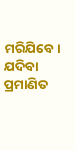ମରିଯିବେ। ଯଦିବା ପ୍ରମାଣିତ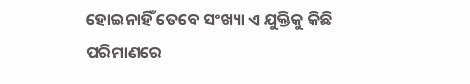ହୋଇନାହିଁ ତେବେ ସଂଖ୍ୟା ଏ ଯୁକ୍ତିକୁ କିଛି ପରିମାଣରେ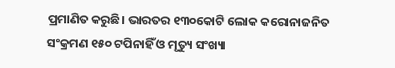ପ୍ରମାଣିତ କରୁଛି। ଭାରତର ୧୩୦କୋଟି ଲୋକ କରୋନାଜନିତ ସଂକ୍ରମଣ ୧୫୦ ଟପିନାହିଁ ଓ ମୃତ୍ୟୁ ସଂଖ୍ୟା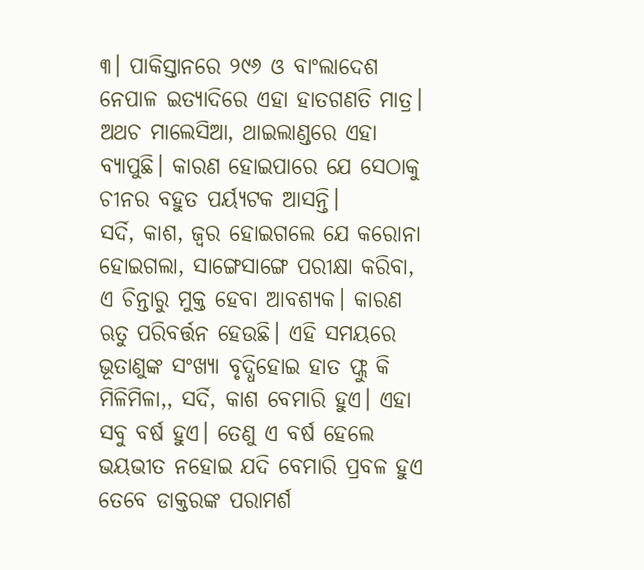୩। ପାକିସ୍ତାନରେ ୨୯୬ ଓ ବାଂଲାଦେଶ ନେପାଳ ଇତ୍ୟାଦିରେ ଏହା ହାତଗଣତି ମାତ୍ର। ଅଥଚ ମାଲେସିଆ, ଥାଇଲାଣ୍ଡରେ ଏହା ବ୍ୟାପୁଛି। କାରଣ ହୋଇପାରେ ଯେ ସେଠାକୁ ଚୀନର ବହୁତ ପର୍ୟ୍ୟଟକ ଆସନ୍ତି।
ସର୍ଦି, କାଶ, ଜ୍ବର ହୋଇଗଲେ ଯେ କରୋନା ହୋଇଗଲା, ସାଙ୍ଗେସାଙ୍ଗେ ପରୀକ୍ଷା କରିବା, ଏ ଚିନ୍ତାରୁ ମୁକ୍ତ ହେବା ଆବଶ୍ୟକ। କାରଣ ଋତୁ ପରିବର୍ତ୍ତନ ହେଉଛି। ଏହି ସମୟରେ ଭୂତାଣୁଙ୍କ ସଂଖ୍ୟା ବୃଦ୍ଧିହୋଇ ହାତ ଫ୍ଲୁ କି ମିଳିମିଳା,, ସର୍ଦି, କାଶ ବେମାରି ହୁଏ। ଏହା ସବୁ ବର୍ଷ ହୁଏ। ତେଣୁ ଏ ବର୍ଷ ହେଲେ ଭୟଭୀତ ନହୋଇ ଯଦି ବେମାରି ପ୍ରବଳ ହୁଏ ତେବେ ଡାକ୍ତରଙ୍କ ପରାମର୍ଶ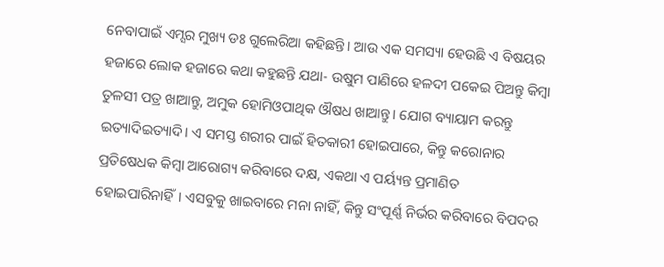ନେବାପାଇଁ ଏମ୍ସର ମୁଖ୍ୟ ଡଃ ଗୁଲେରିଆ କହିଛନ୍ତି। ଆଉ ଏକ ସମସ୍ୟା ହେଉଛି ଏ ବିଷୟର ହଜାରେ ଲୋକ ହଜାରେ କଥା କହୁଛନ୍ତି ଯଥା- ଉଷୁମ ପାଣିରେ ହଳଦୀ ପକେଇ ପିଅନ୍ତୁ କିମ୍ବା ତୁଳସୀ ପତ୍ର ଖାଆନ୍ତୁ, ଅମୁକ ହୋମିଓପାଥିକ ଔଷଧ ଖାଆନ୍ତୁ। ଯୋଗ ବ୍ୟାୟାମ କରନ୍ତୁ ଇତ୍ୟାଦିଇତ୍ୟାଦି। ଏ ସମସ୍ତ ଶରୀର ପାଇଁ ହିତକାରୀ ହୋଇପାରେ, କିନ୍ତୁ କରୋନାର ପ୍ରତିଷେଧକ କିମ୍ବା ଆରୋଗ୍ୟ କରିବାରେ ଦକ୍ଷ, ଏକଥା ଏ ପର୍ୟ୍ୟନ୍ତ ପ୍ରମାଣିତ ହୋଇପାରିନାହିଁ। ଏସବୁକୁ ଖାଇବାରେ ମନା ନାହିଁ, କିନ୍ତୁ ସଂପୂର୍ଣ୍ଣ ନିର୍ଭର କରିବାରେ ବିପଦର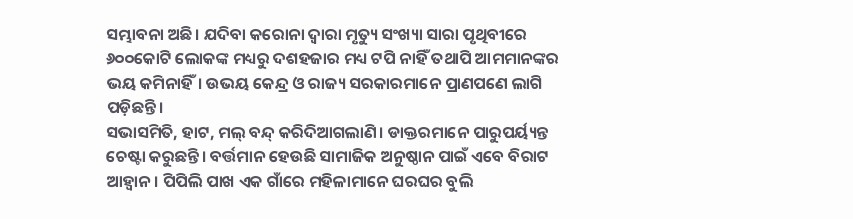ସମ୍ଭାବନା ଅଛି। ଯଦିବା କରୋନା ଦ୍ବାରା ମୃତ୍ୟୁ ସଂଖ୍ୟା ସାରା ପୃଥିବୀରେ ୬୦୦କୋଟି ଲୋକଙ୍କ ମଧ୍ୟରୁ ଦଶହଜାର ମଧ୍ୟ ଟପି ନାହିଁ ତଥାପି ଆମମାନଙ୍କର ଭୟ କମିନାହିଁ। ଉଭୟ କେନ୍ଦ୍ର ଓ ରାଜ୍ୟ ସରକାରମାନେ ପ୍ରାଣପଣେ ଲାଗି ପଡ଼ିଛନ୍ତି।
ସଭାସମିତି, ହାଟ, ମଲ୍ ବନ୍ଦ୍ କରିଦିଆଗଲାଣି। ଡାକ୍ତରମାନେ ପାରୁପର୍ୟ୍ୟନ୍ତ ଚେଷ୍ଟା କରୁଛନ୍ତି। ବର୍ତ୍ତମାନ ହେଉଛି ସାମାଜିକ ଅନୁଷ୍ଠାନ ପାଇଁ ଏବେ ବିରାଟ ଆହ୍ବାନ। ପିପିଲି ପାଖ ଏକ ଗାଁରେ ମହିଳାମାନେ ଘରଘର ବୁଲି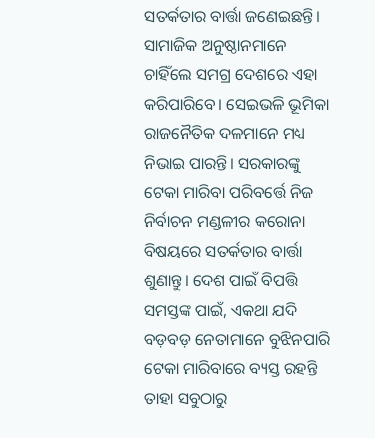ସତର୍କତାର ବାର୍ତ୍ତା ଜଣେଇଛନ୍ତି। ସାମାଜିକ ଅନୁଷ୍ଠାନମାନେ ଚାହିଁଲେ ସମଗ୍ର ଦେଶରେ ଏହା କରିପାରିବେ। ସେଇଭଳି ଭୂମିକା ରାଜନୈତିକ ଦଳମାନେ ମଧ୍ୟ ନିଭାଇ ପାରନ୍ତି। ସରକାରଙ୍କୁ ଟେକା ମାରିବା ପରିବର୍ତ୍ତେ ନିଜ ନିର୍ବାଚନ ମଣ୍ଡଳୀର କରୋନା ବିଷୟରେ ସତର୍କତାର ବାର୍ତ୍ତା ଶୁଣାନ୍ତୁ। ଦେଶ ପାଇଁ ବିପତ୍ତି ସମସ୍ତଙ୍କ ପାଇଁ, ଏକଥା ଯଦି ବଡ଼ବଡ଼ ନେତାମାନେ ବୁଝିନପାରି ଟେକା ମାରିବାରେ ବ୍ୟସ୍ତ ରହନ୍ତି ତାହା ସବୁଠାରୁ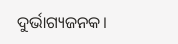ଦୁର୍ଭାଗ୍ୟଜନକ।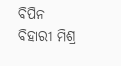ବିପିନ ବିହାରୀ ମିଶ୍ର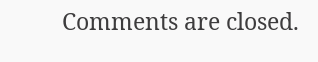Comments are closed.